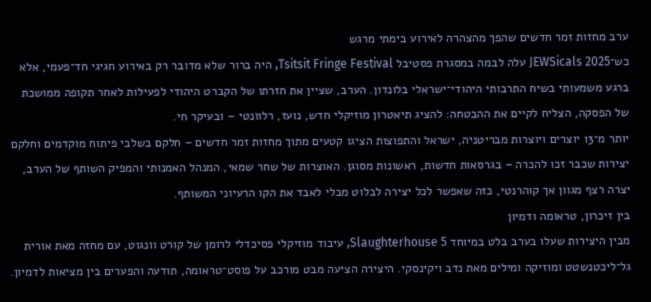ערב מחזות זמר חדשים שהפך מהצהרה לאירוע בימתי מרגש
כש־JEWSicals 2025 עלה לבמה במסגרת פסטיבל Tsitsit Fringe Festival, היה ברור שלא מדובר רק באירוע חגיגי חד־פעמי, אלא ברגע משמעותי בשיח התרבותי היהודי־ישראלי בלונדון. הערב, שציין את חזרתו של הקברט היהודי לפעילות לאחר תקופה ממושכת של הפסקה, הצליח לקיים את ההבטחה: להציג תיאטרון מוזיקלי חדש, נועז, רלוונטי – ובעיקר חי.
יותר מ־13 יוצרים ויוצרות מבריטניה, ישראל והתפוצות הציגו קטעים מתוך מחזות זמר חדשים – חלקם בשלבי פיתוח מוקדמים וחלקם יצירות שכבר זכו להכרה – בגרסאות חדשות, ראשונות מסוגן. האוצרות של שחר שמאי, המנהל האמנותי והמפיק השותף של הערב, יצרה רצף מגוון אך קוהרנטי, כזה שאפשר לכל יצירה לבלוט מבלי לאבד את הקו הרעיוני המשותף.
בין זיכרון, טראומה ודמיון
מבין היצירות שעלו בערב בלט במיוחד Slaughterhouse 5, עיבוד מוזיקלי פסיכדלי לרומן של קורט וונגוט, עם מחזה מאת אורית גל־ליכטנשטט ומוזיקה ומילים מאת נדב ויקינסקי. היצירה הציעה מבט מורכב על פוסט־טראומה, תודעה והפערים בין מציאות לדמיון.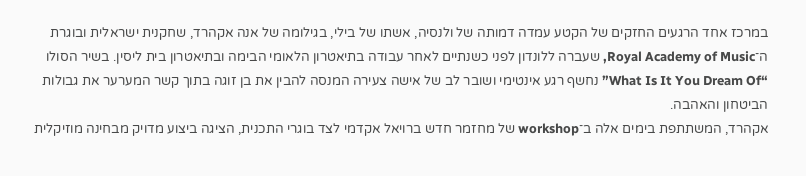במרכז אחד הרגעים החזקים של הקטע עמדה דמותה של ולנסיה, אשתו של בילי, בגילומה של אנה אקהרד, שחקנית ישראלית ובוגרת ה־Royal Academy of Music, שעברה ללונדון לפני כשנתיים לאחר עבודה בתיאטרון הלאומי הבימה ובתיאטרון בית ליסין. בשיר הסולו “What Is It You Dream Of” נחשף רגע אינטימי ושובר לב של אישה צעירה המנסה להבין את בן זוגה בתוך קשר המערער את גבולות הביטחון והאהבה.
אקהרד, המשתתפת בימים אלה ב־workshop של מחזמר חדש ברויאל אקדמי לצד בוגרי התכנית, הציגה ביצוע מדויק מבחינה מוזיקלית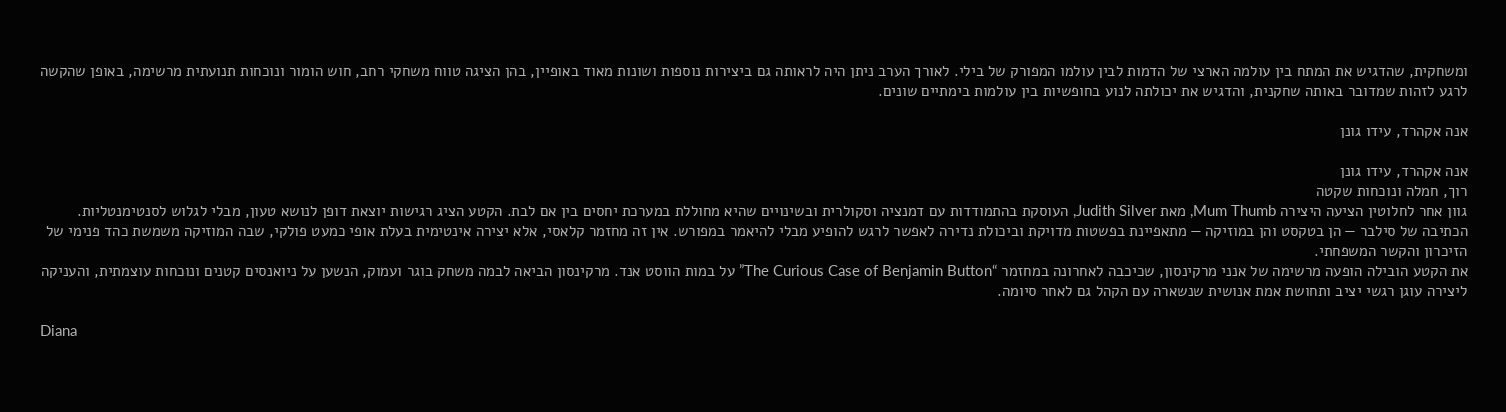ומשחקית, שהדגיש את המתח בין עולמה הארצי של הדמות לבין עולמו המפורק של בילי. לאורך הערב ניתן היה לראותה גם ביצירות נוספות ושונות מאוד באופיין, בהן הציגה טווח משחקי רחב, חוש הומור ונוכחות תנועתית מרשימה, באופן שהקשה לרגע לזהות שמדובר באותה שחקנית, והדגיש את יכולתה לנוע בחופשיות בין עולמות בימתיים שונים.

אנה אקהרד, עידו גונן

אנה אקהרד, עידו גונן
רוך, חמלה ונוכחות שקטה
גוון אחר לחלוטין הציעה היצירה Mum Thumb, מאת Judith Silver, העוסקת בהתמודדות עם דמנציה וסקולרית ובשינויים שהיא מחוללת במערכת יחסים בין אם לבת. הקטע הציג רגישות יוצאת דופן לנושא טעון, מבלי לגלוש לסנטימנטליות.
הכתיבה של סילבר — הן בטקסט והן במוזיקה — מתאפיינת בפשטות מדויקת וביכולת נדירה לאפשר לרגש להופיע מבלי להיאמר במפורש. אין זה מחזמר קלאסי, אלא יצירה אינטימית בעלת אופי כמעט פולקי, שבה המוזיקה משמשת כהד פנימי של הזיכרון והקשר המשפחתי.
את הקטע הובילה הופעה מרשימה של אנני מרקינסון, שכיכבה לאחרונה במחזמר “The Curious Case of Benjamin Button” על במות הווסט אנד. מרקינסון הביאה לבמה משחק בוגר ועמוק, הנשען על ניואנסים קטנים ונוכחות עוצמתית, והעניקה ליצירה עוגן רגשי יציב ותחושת אמת אנושית שנשארה עם הקהל גם לאחר סיומה.

Diana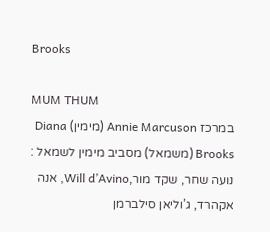Brooks

MUM THUM
במרכז Annie Marcuson (מימין) Diana Brooks (משמאל) מסביב מימין לשמאל : נועה שחר, שקד מור,Will d’Avino, אנה אקהרד, ג’וליאן סילברמן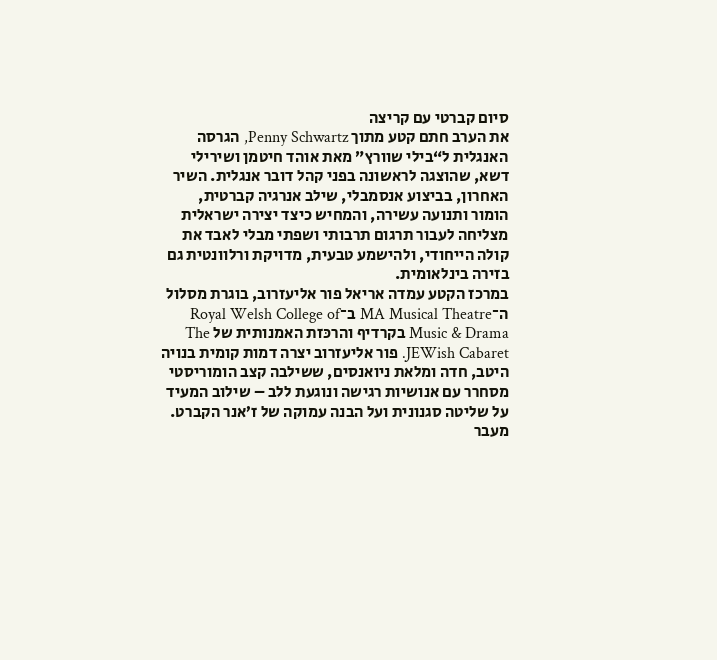סיום קברטי עם קריצה
את הערב חתם קטע מתוך Penny Schwartz, הגרסה האנגלית ל“בילי שוורץ” מאת אוהד חיטמן ושירילי דשא, שהוצגה לראשונה בפני קהל דובר אנגלית. השיר האחרון, בביצוע אנסמבלי, שילב אנרגיה קברטית, הומור ותנועה עשירה, והמחיש כיצד יצירה ישראלית מצליחה לעבור תרגום תרבותי ושפתי מבלי לאבד את קולה הייחודי, ולהישמע טבעית, מדויקת ורלוונטית גם בזירה בינלאומית.
במרכז הקטע עמדה אריאל פור אליעזרוב, בוגרת מסלול ה־MA Musical Theatre ב־Royal Welsh College of Music & Drama בקרדיף והרכּזת האמנותית של The JEWish Cabaret. פור אליעזרוב יצרה דמות קומית בנויה היטב, חדה ומלאת ניואנסים, ששילבה קצב הומוריסטי מסחרר עם אנושיות רגישה ונוגעת ללב – שילוב המעיד על שליטה סגנונית ועל הבנה עמוקה של ז’אנר הקברט.
מעבר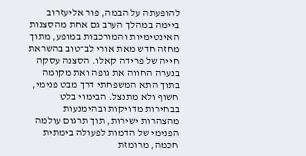להופעתה על הבמה, פור אליעזרוב ביימה במהלך הערב גם אחת מהסצנות האינטימיות והמורכבות במופע, מתוך מחזה חדש מאת אורי לב־טוב בהשראת חייה של פרידה קאלו. הסצנה עסקה בנערה החווה את גופה ואת מקומה בתוך התא המשפחתי דרך מבט פנימי, חשוף ולא מתנצל. הבימוי בלט בבחירות מדויקות ובהימנעות מהצהרות ישירות, תוך תרגום עולמה הפנימי של הדמות לפעולה בימתית חכמה, מרומזת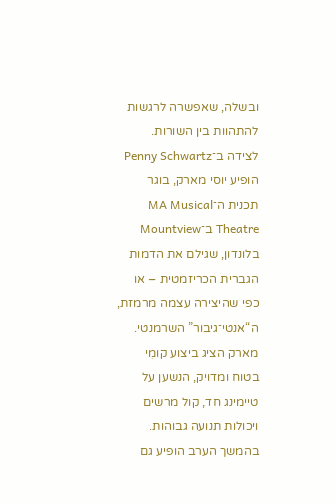ובשלה, שאפשרה לרגשות להתהוות בין השורות.
לצידה ב־Penny Schwartz הופיע יוסי מארק, בוגר תכנית ה־MA Musical Theatre ב־Mountview בלונדון, שגילם את הדמות הגברית הכריזמטית – או כפי שהיצירה עצמה מרמזת, ה“אנטי־גיבור” השרמנטי. מארק הציג ביצוע קומִי בטוח ומדויק, הנשען על טיימינג חד, קול מרשים ויכולות תנועה גבוהות. בהמשך הערב הופיע גם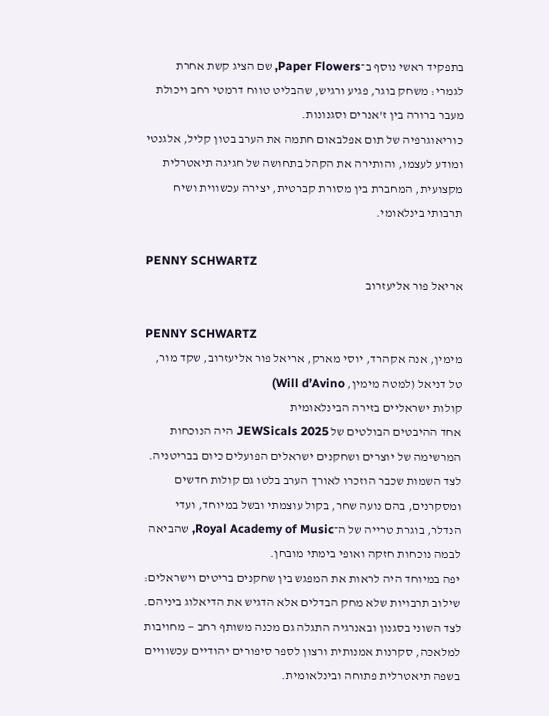בתפקיד ראשי נוסף ב־Paper Flowers, שם הציג קשת אחרת לגמרי: משחק בוגר, פגיע ורגיש, שהבליט טווח דרמטי רחב ויכולת מעבר ברורה בין ז’אנרים וסגנונות.
כוריאוגרפיה של תום אפלבאום חתמה את הערב בטון קליל, אלגנטי ומודע לעצמו, והותירה את הקהל בתחושה של חגיגה תיאטרלית מקצועית, המחברת בין מסורת קברטית, יצירה עכשווית ושיח תרבותי בינלאומי.

PENNY SCHWARTZ
אריאל פור אליעזרוב

PENNY SCHWARTZ
מימין, אנה אקהרד, יוסי מארק, אריאל פור אליעזרוב, שקד מור, טל דניאל (למטה מימין, Will d’Avino)
קולות ישראליים בזירה הבינלאומית
אחד ההיבטים הבולטים של JEWSicals 2025 היה הנוכחות המרשימה של יוצרים ושחקנים ישראלים הפועלים כיום בבריטניה. לצד השמות שכבר הוזכרו לאורך הערב בלטו גם קולות חדשים ומסקרנים, בהם נועה שחר, בקול עוצמתי ובשל במיוחד, ועדי הנדלר, בוגרת טרייה של ה־Royal Academy of Music, שהביאה לבמה נוכחות חזקה ואופי בימתי מובחן.
יפה במיוחד היה לראות את המפגש בין שחקנים בריטים וישראלים: שילוב תרבויות שלא מחק הבדלים אלא הדגיש את הדיאלוג ביניהם. לצד השוני בסגנון ובאנרגיה התגלה גם מכנה משותף רחב — מחויבות למלאכה, סקרנות אמנותית ורצון לספר סיפורים יהודיים עכשוויים בשפה תיאטרלית פתוחה ובינלאומית.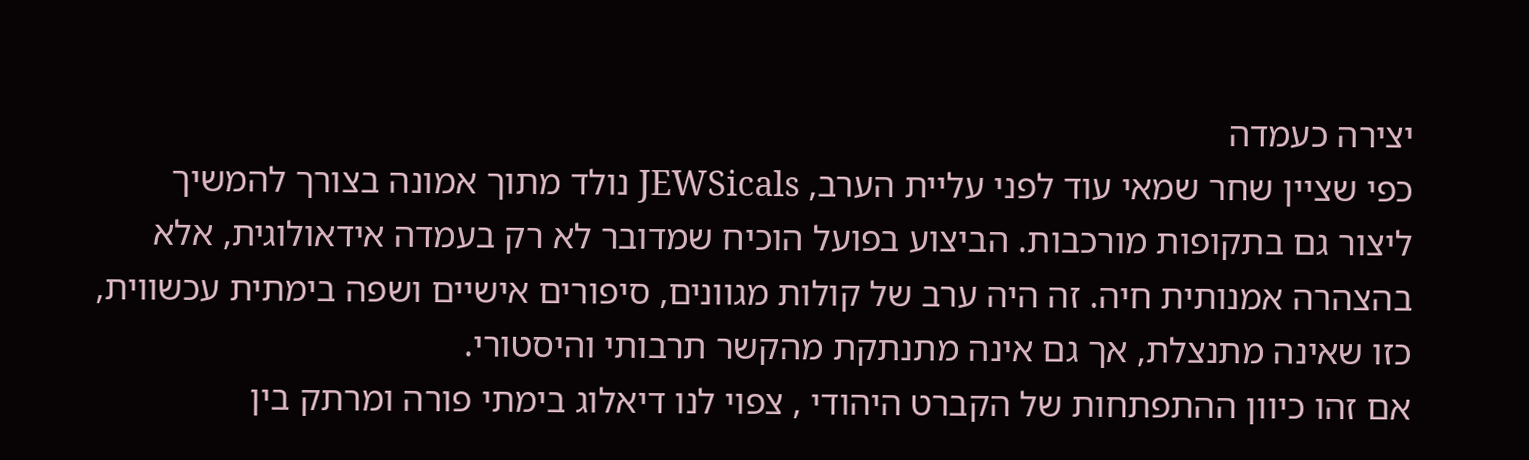יצירה כעמדה
כפי שציין שחר שמאי עוד לפני עליית הערב, JEWSicals נולד מתוך אמונה בצורך להמשיך ליצור גם בתקופות מורכבות. הביצוע בפועל הוכיח שמדובר לא רק בעמדה אידאולוגית, אלא בהצהרה אמנותית חיה. זה היה ערב של קולות מגוונים, סיפורים אישיים ושפה בימתית עכשווית, כזו שאינה מתנצלת, אך גם אינה מתנתקת מהקשר תרבותי והיסטורי.
אם זהו כיוון ההתפתחות של הקברט היהודי , צפוי לנו דיאלוג בימתי פורה ומרתק בין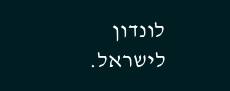לונדון לישראל.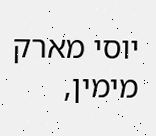יוסי מארק מימין,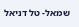שמאל- טל דניאל